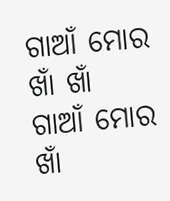ଗାଆଁ ମୋର ଖାଁ ଖାଁ
ଗାଆଁ ମୋର ଖାଁ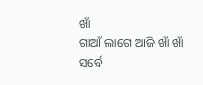ଖାଁ
ଗାଆଁ ଲାଗେ ଆଜି ଖାଁ ଖାଁ ସର୍ବେ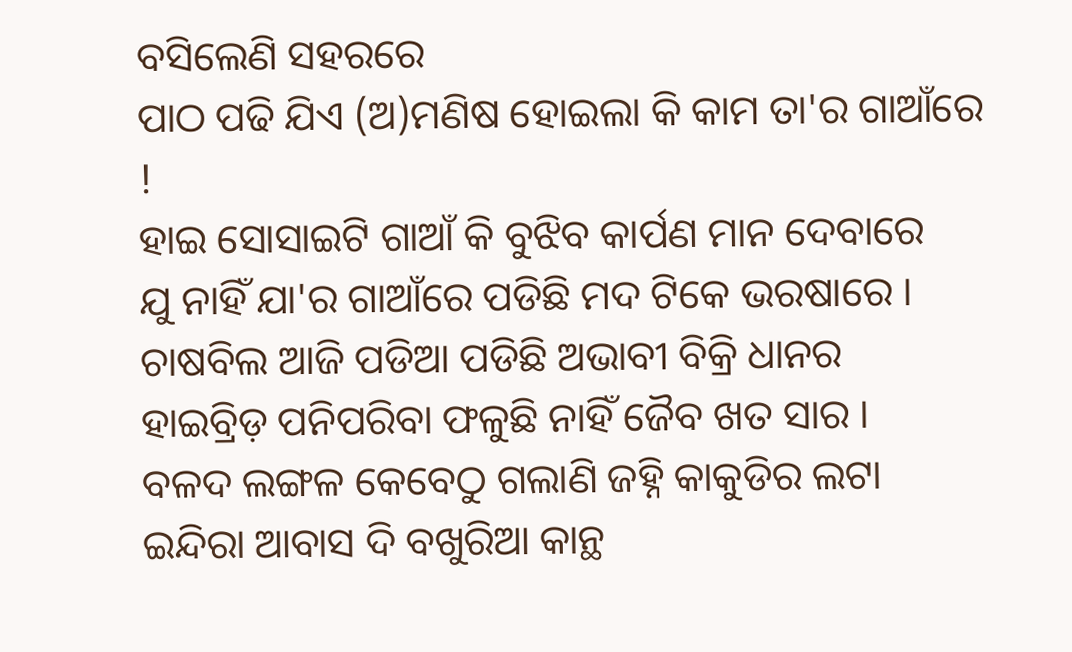ବସିଲେଣି ସହରରେ
ପାଠ ପଢି ଯିଏ (ଅ)ମଣିଷ ହୋଇଲା କି କାମ ତା'ର ଗାଆଁରେ !
ହାଇ ସୋସାଇଟି ଗାଆଁ କି ବୁଝିବ କାର୍ପଣ ମାନ ଦେବାରେ
ଯୁ ନାହିଁ ଯା'ର ଗାଆଁରେ ପଡିଛି ମଦ ଟିକେ ଭରଷାରେ ।
ଚାଷବିଲ ଆଜି ପଡିଆ ପଡିଛି ଅଭାବୀ ବିକ୍ରି ଧାନର
ହାଇବ୍ରିଡ଼ ପନିପରିବା ଫଳୁଛି ନାହିଁ ଜୈବ ଖତ ସାର ।
ବଳଦ ଲଙ୍ଗଳ କେବେଠୁ ଗଲାଣି ଜହ୍ନି କାକୁଡିର ଲଟା
ଇନ୍ଦିରା ଆବାସ ଦି ବଖୁରିଆ କାନ୍ଥ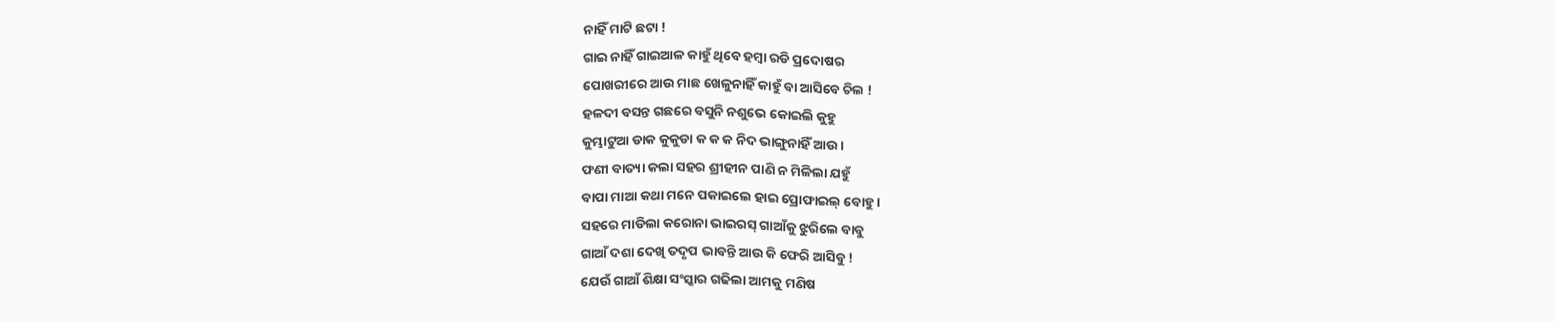ନାହିଁ ମାଟି ଛଟା !
ଗାଇ ନାହିଁ ଗାଇଆଳ କାହୁଁ ଥିବେ ହମ୍ବା ରଡି ପ୍ରଦୋଷର
ପୋଖରୀରେ ଆଉ ମାଛ ଖେଳୁନାହିଁ କାହୁଁ ବା ଆସିବେ ଚିଲ !
ହଳଦୀ ବସନ୍ତ ଗଛରେ ବସୁନି ନଶୁଭେ କୋଇଲି କୁହୁ
କୁମ୍ଭାଟୁଆ ଡାକ କୁକୁଡା କ କ କ ନିଦ ଭାଙ୍ଗୁନାହିଁ ଆଉ ।
ଫଣୀ ବାତ୍ୟା କଲା ସହର ଶ୍ରୀହୀନ ପାଣି ନ ମିଳିଲା ଯହୁଁ
ବାପା ମାଆ କଥା ମନେ ପକାଇଲେ ହାଇ ପ୍ରୋଫାଇଲ୍ ବୋହୁ ।
ସହରେ ମାଡିଲା କରୋନା ଭାଇରସ୍ ଗାଆଁକୁ ଝୁରିଲେ ବାବୁ
ଗାଆଁ ଦଶା ଦେଖି ତଦୃପ ଭାବନ୍ତି ଆଉ କି ଫେରି ଆସିବୁ !
ଯେଉଁ ଗାଆଁ ଶିକ୍ଷା ସଂସ୍କାର ଗଢିଲା ଆମକୁ ମଣିଷ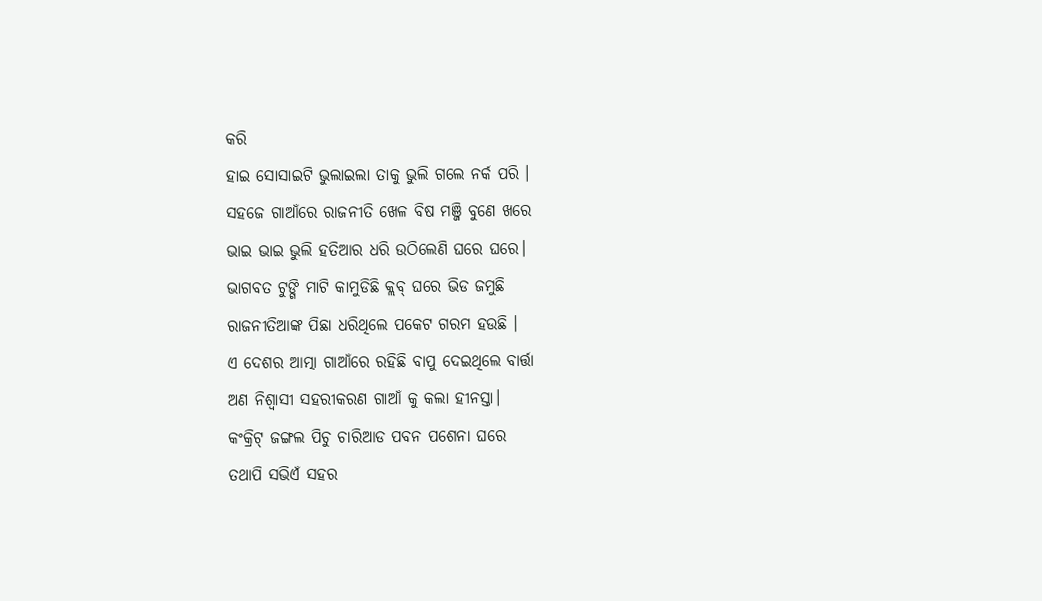କରି
ହାଇ ସୋସାଇଟି ଭୁଲାଇଲା ତାକୁ ଭୁଲି ଗଲେ ନର୍କ ପରି ।
ସହଜେ ଗାଆଁରେ ରାଜନୀତି ଖେଳ ବିଷ ମଞ୍ଜି ବୁଣେ ଖରେ
ଭାଇ ଭାଇ ଭୁଲି ହତିଆର ଧରି ଉଠିଲେଣି ଘରେ ଘରେ।
ଭାଗବତ ଟୁଙ୍ଗି ମାଟି କାମୁଡିଛି କ୍ଲବ୍ ଘରେ ଭିଡ ଜମୁଛି
ରାଜନୀତିଆଙ୍କ ପିଛା ଧରିଥିଲେ ପକେଟ ଗରମ ହଉଛି ।
ଏ ଦେଶର ଆତ୍ମା ଗାଆଁରେ ରହିଛି ବାପୁ ଦେଇଥିଲେ ବାର୍ତ୍ତା
ଅଣ ନିଶ୍ୱାସୀ ସହରୀକରଣ ଗାଆଁ କୁ କଲା ହୀନସ୍ତା।
କଂକ୍ରିଟ୍ ଜଙ୍ଗଲ ପିଚୁ ଚାରିଆଡ ପବନ ପଶେନା ଘରେ
ତଥାପି ସଭିଏଁ ସହର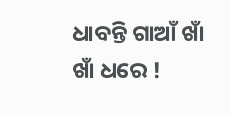ଧାବନ୍ତି ଗାଆଁ ଖାଁ ଖାଁ ଧରେ !